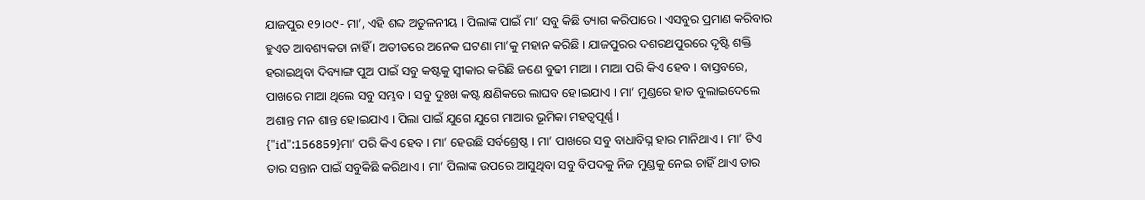ଯାଜପୁର ୧୨।୦୯- ମା’, ଏହି ଶବ୍ଦ ଅତୁଳନୀୟ । ପିଲାଙ୍କ ପାଇଁ ମା’ ସବୁ କିଛି ତ୍ୟାଗ କରିପାରେ । ଏସବୁର ପ୍ରମାଣ କରିବାର ହୁଏତ ଆବଶ୍ୟକତା ନାହିଁ । ଅତୀତରେ ଅନେକ ଘଟଣା ମା’କୁ ମହାନ କରିଛି । ଯାଜପୁରର ଦଶରଥପୁରରେ ଦୃଷ୍ଟି ଶକ୍ତି ହରାଇଥିବା ଦିବ୍ୟାଙ୍ଗ ପୁଅ ପାଇଁ ସବୁ କଷ୍ଟକୁ ସ୍ବୀକାର କରିଛି ଜଣେ ବୁଢୀ ମାଆ । ମାଆ ପରି କିଏ ହେବ । ବାସ୍ତବରେ, ପାଖରେ ମାଆ ଥିଲେ ସବୁ ସମ୍ଭବ । ସବୁ ଦୁଃଖ କଷ୍ଟ କ୍ଷଣିକରେ ଲାଘବ ହେ।ଇଯାଏ । ମା’ ମୁଣ୍ଡରେ ହାତ ବୁଲାଇଦେଲେ ଅଶାନ୍ତ ମନ ଶାନ୍ତ ହେ।ଇଯାଏ । ପିଲା ପାଇଁ ଯୁଗେ ଯୁଗେ ମାଆର ଭୂମିକା ମହତ୍ବପୂର୍ଣ୍ଣ ।
{"id":156859}ମା’ ପରି କିଏ ହେବ । ମା’ ହେଉଛି ସର୍ବଶ୍ରେଷ୍ଠ । ମା’ ପାଖରେ ସବୁ ବାଧାବିଘ୍ନ ହାର ମାନିଥାଏ । ମା’ ଟିଏ ତାର ସନ୍ତାନ ପାଇଁ ସବୁକିଛି କରିଥାଏ । ମା’ ପିଲାଙ୍କ ଉପରେ ଆସୁଥିବା ସବୁ ବିପଦକୁ ନିଜ ମୁଣ୍ଡକୁ ନେଇ ଚାହିଁ ଥାଏ ତାର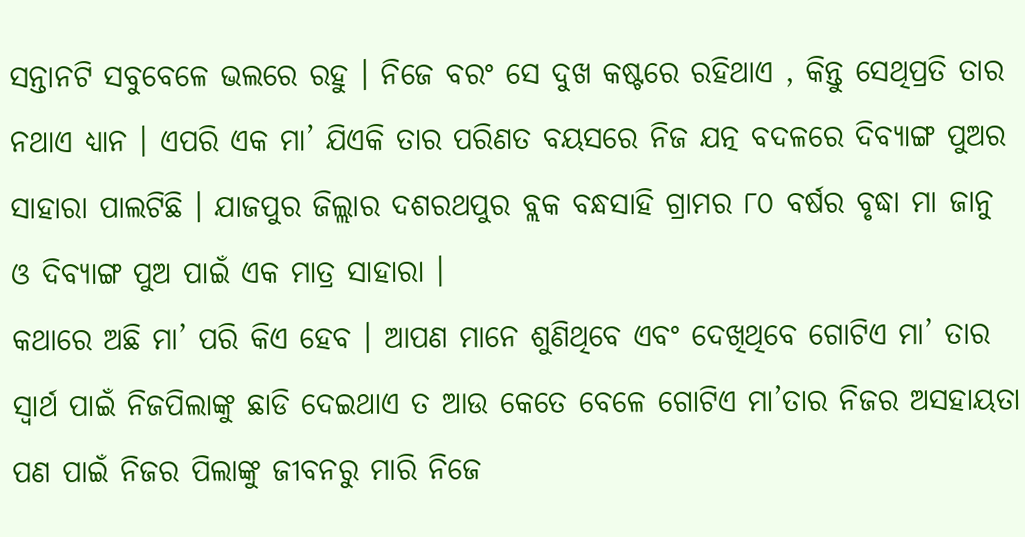ସନ୍ତାନଟି ସବୁବେଳେ ଭଲରେ ରହୁ । ନିଜେ ବରଂ ସେ ଦୁଖ କଷ୍ଟରେ ରହିଥାଏ , କିନ୍ତୁ ସେଥିପ୍ରତି ତାର ନଥାଏ ଧ୍ୟାନ । ଏପରି ଏକ ମା’ ଯିଏକି ତାର ପରିଣତ ବୟସରେ ନିଜ ଯତ୍ନ ବଦଳରେ ଦିବ୍ୟାଙ୍ଗ ପୁଅର ସାହାରା ପାଲଟିଛି । ଯାଜପୁର ଜିଲ୍ଲାର ଦଶରଥପୁର ବ୍ଲକ ବନ୍ଧସାହି ଗ୍ରାମର ୮୦ ବର୍ଷର ବୃଦ୍ଧା ମା ଜାନୁ ଓ ଦିବ୍ୟାଙ୍ଗ ପୁଅ ପାଇଁ ଏକ ମାତ୍ର ସାହାରା ।
କଥାରେ ଅଛି ମା’ ପରି କିଏ ହେବ । ଆପଣ ମାନେ ଶୁଣିଥିବେ ଏବଂ ଦେଖିଥିବେ ଗୋଟିଏ ମା’ ତାର ସ୍ଵାର୍ଥ ପାଇଁ ନିଜପିଲାଙ୍କୁ ଛାଡି ଦେଇଥାଏ ତ ଆଉ କେତେ ବେଳେ ଗୋଟିଏ ମା’ତାର ନିଜର ଅସହାୟତା ପଣ ପାଇଁ ନିଜର ପିଲାଙ୍କୁ ଜୀବନରୁ ମାରି ନିଜେ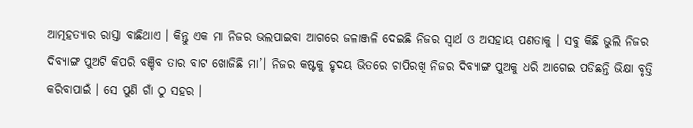ଆତ୍ମହତ୍ୟାର ରାସ୍ତା ବାଛିଥାଏ । କିନ୍ତୁ ଏକ ମା ନିଜର ଭଲପାଇବା ଆଗରେ ଜଳାଞ୍ଜଳି ଦେଇଛି ନିଜର ସ୍ଵାର୍ଥ ଓ ଅସହାୟ ପଣତାକୁ । ସବୁ କିଛି ଭୁଲି ନିଜର ଦିବ୍ୟାଙ୍ଗ ପୁଅଟି କିପରି ବଞ୍ଚିବ ତାର ବାଟ ଖୋଜିଛି ମା’। ନିଜର କଷ୍ଟକୁ ହୃଦୟ ଭିତରେ ଚାପିରଖି ନିଜର ଦିବ୍ୟାଙ୍ଗ ପୁଅକୁ ଧରି ଆଗେଇ ପଡିଛନ୍ତି ଭିକ୍ଷା ବୃତ୍ତି କରିବାପାଇଁ । ସେ ପୁଣି ଗାଁ ଠୁ ସହର ।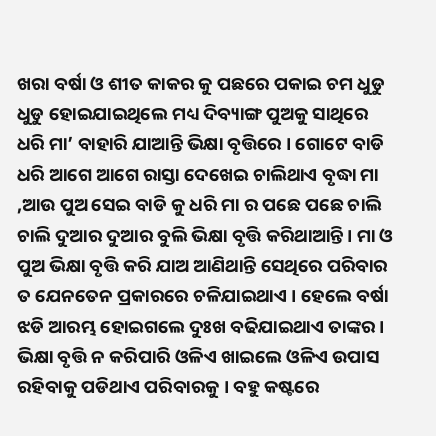ଖରା ବର୍ଷା ଓ ଶୀତ କାକର କୁ ପଛରେ ପକାଇ ଚମ ଧୁଡୁ ଧୁଡୁ ହୋଇଯାଇଥିଲେ ମଧ୍ୟ ଦିବ୍ୟାଙ୍ଗ ପୁଅକୁ ସାଥିରେ ଧରି ମା’ ବାହାରି ଯାଆନ୍ତି ଭିକ୍ଷା ବୃତ୍ତିରେ । ଗୋଟେ ବାଡି ଧରି ଆଗେ ଆଗେ ରାସ୍ତା ଦେଖେଇ ଚାଲିଥାଏ ବୃଦ୍ଧା ମା ,ଆଉ ପୁଅ ସେଇ ବାଡି କୁ ଧରି ମା ର ପଛେ ପଛେ ଚାଲି ଚାଲି ଦୁଆର ଦୁଆର ବୁଲି ଭିକ୍ଷା ବୃତ୍ତି କରିଥାଆନ୍ତି । ମା ଓ ପୁଅ ଭିକ୍ଷା ବୃତ୍ତି କରି ଯାଅ ଆଣିଥାନ୍ତି ସେଥିରେ ପରିବାର ତ ଯେନତେନ ପ୍ରକାରରେ ଚଳିଯାଇଥାଏ । ହେଲେ ବର୍ଷା ଝଡି ଆରମ୍ଭ ହୋଇଗଲେ ଦୁଃଖ ବଢିଯାଇଥାଏ ତାଙ୍କର । ଭିକ୍ଷା ବୃତ୍ତି ନ କରିପାରି ଓଳିଏ ଖାଇଲେ ଓଳିଏ ଉପାସ ରହିବାକୁ ପଡିଥାଏ ପରିବାରକୁ । ବହୁ କଷ୍ଟରେ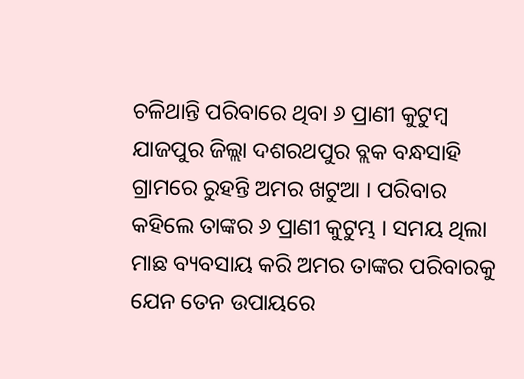ଚଳିଥାନ୍ତି ପରିବାରେ ଥିବା ୬ ପ୍ରାଣୀ କୁଟୁମ୍ବ
ଯାଜପୁର ଜିଲ୍ଲା ଦଶରଥପୁର ବ୍ଲକ ବନ୍ଧସାହି ଗ୍ରାମରେ ରୁହନ୍ତି ଅମର ଖଟୁଆ । ପରିବାର କହିଲେ ତାଙ୍କର ୬ ପ୍ରାଣୀ କୁଟୁମ୍ଭ । ସମୟ ଥିଲା ମାଛ ବ୍ୟବସାୟ କରି ଅମର ତାଙ୍କର ପରିବାରକୁ ଯେନ ତେନ ଉପାୟରେ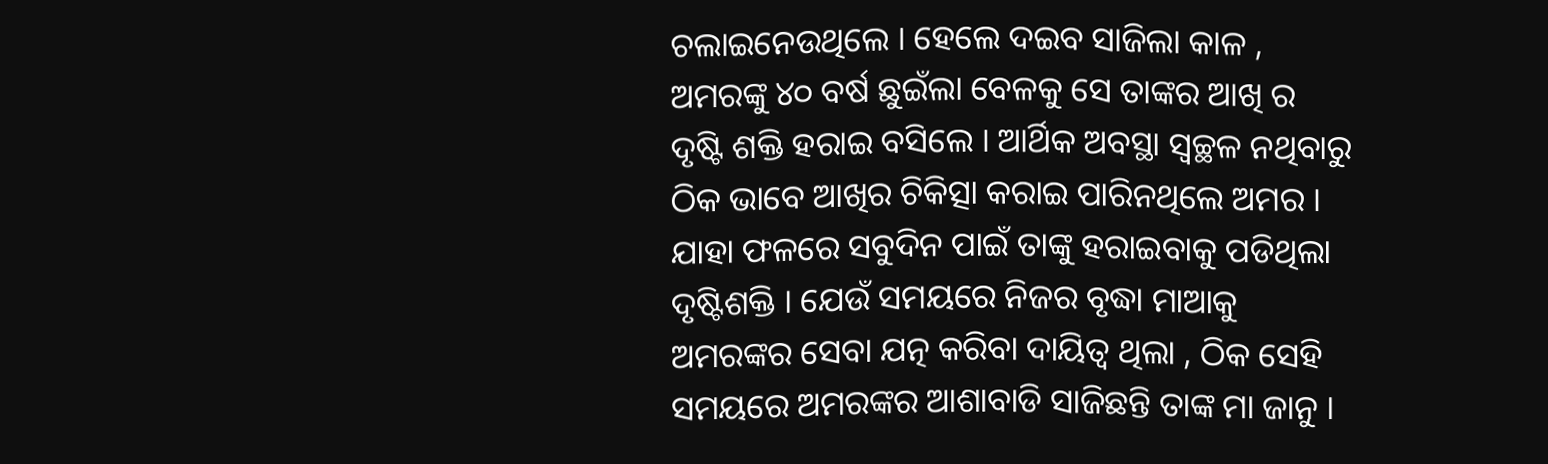ଚଲାଇନେଉଥିଲେ । ହେଲେ ଦଇବ ସାଜିଲା କାଳ , ଅମରଙ୍କୁ ୪୦ ବର୍ଷ ଛୁଇଁଲା ବେଳକୁ ସେ ତାଙ୍କର ଆଖି ର ଦୃଷ୍ଟି ଶକ୍ତି ହରାଇ ବସିଲେ । ଆର୍ଥିକ ଅବସ୍ଥା ସ୍ବଚ୍ଛଳ ନଥିବାରୁ ଠିକ ଭାବେ ଆଖିର ଚିକିତ୍ସା କରାଇ ପାରିନଥିଲେ ଅମର । ଯାହା ଫଳରେ ସବୁଦିନ ପାଇଁ ତାଙ୍କୁ ହରାଇବାକୁ ପଡିଥିଲା ଦୃଷ୍ଟିଶକ୍ତି । ଯେଉଁ ସମୟରେ ନିଜର ବୃଦ୍ଧା ମାଆକୁ ଅମରଙ୍କର ସେବା ଯତ୍ନ କରିବା ଦାୟିତ୍ଵ ଥିଲା , ଠିକ ସେହି ସମୟରେ ଅମରଙ୍କର ଆଶାବାଡି ସାଜିଛନ୍ତି ତାଙ୍କ ମା ଜାନୁ ।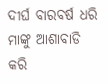ଦୀର୍ଘ ବାରବର୍ଷ ଧରି ମାଙ୍କୁ ଆଶାବାଡି କରି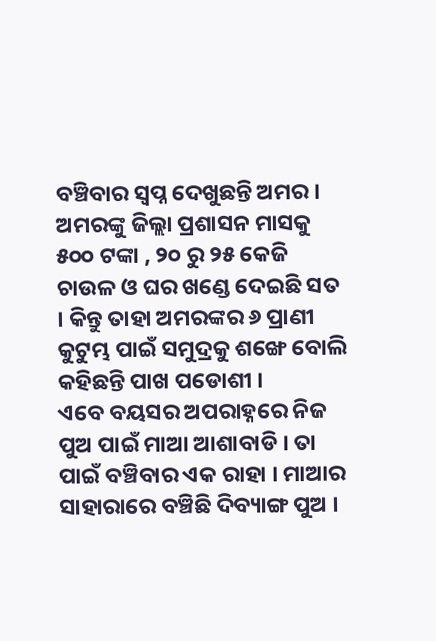ବଞ୍ଚିବାର ସ୍ଵପ୍ନ ଦେଖୁଛନ୍ତି ଅମର । ଅମରଙ୍କୁ ଜିଲ୍ଲା ପ୍ରଶାସନ ମାସକୁ ୫୦୦ ଟଙ୍କା , ୨୦ ରୁ ୨୫ କେଜି ଚାଉଳ ଓ ଘର ଖଣ୍ଡେ ଦେଇଛି ସତ । କିନ୍ତୁ ତାହା ଅମରଙ୍କର ୬ ପ୍ରାଣୀ କୁଟୁମ୍ଭ ପାଇଁ ସମୁଦ୍ରକୁ ଶଙ୍ଖେ ବୋଲି କହିଛନ୍ତି ପାଖ ପଡୋଶୀ ।
ଏବେ ବୟସର ଅପରାହ୍ନରେ ନିଜ ପୁଅ ପାଇଁ ମାଆ ଆଶାବାଡି । ତା ପାଇଁ ବଞ୍ଚିବାର ଏକ ରାହା । ମାଆର ସାହାରାରେ ବଞ୍ଚିଛି ଦିବ୍ୟାଙ୍ଗ ପୁଅ ।